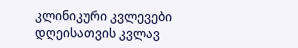კლინიკური კვლევები დღეისათვის კვლავ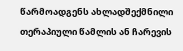წარმოადგენს ახლადშექმნილი თერაპიული წამლის ან ჩარევის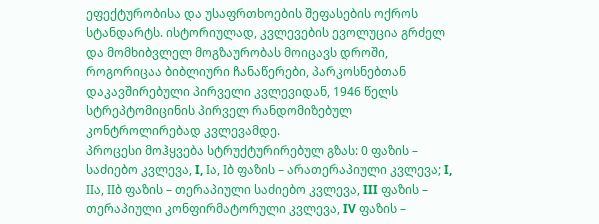ეფექტურობისა და უსაფრთხოების შეფასების ოქროს სტანდარტს. ისტორიულად, კვლევების ევოლუცია გრძელ და მომხიბვლელ მოგზაურობას მოიცავს დროში, როგორიცაა ბიბლიური ჩანაწერები, პარკოსნებთან დაკავშირებული პირველი კვლევიდან, 1946 წელს სტრეპტომიცინის პირველ რანდომიზებულ კონტროლირებად კვლევამდე.
პროცესი მოჰყვება სტრუქტურირებულ გზას: 0 ფაზის – საძიებო კვლევა, I, Iა, Iბ ფაზის – არათერაპიული კვლევა; I, IIა, IIბ ფაზის – თერაპიული საძიებო კვლევა, III ფაზის – თერაპიული კონფირმატორული კვლევა, IV ფაზის –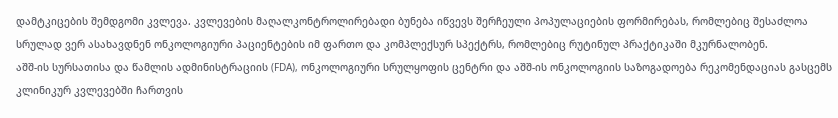დამტკიცების შემდგომი კვლევა. კვლევების მაღალკონტროლირებადი ბუნება იწვევს შერჩეული პოპულაციების ფორმირებას, რომლებიც შესაძლოა სრულად ვერ ასახავდნენ ონკოლოგიური პაციენტების იმ ფართო და კომპლექსურ სპექტრს, რომლებიც რუტინულ პრაქტიკაში მკურნალობენ.
აშშ-ის სურსათისა და წამლის ადმინისტრაციის (FDA), ონკოლოგიური სრულყოფის ცენტრი და აშშ-ის ონკოლოგიის საზოგადოება რეკომენდაციას გასცემს კლინიკურ კვლევებში ჩართვის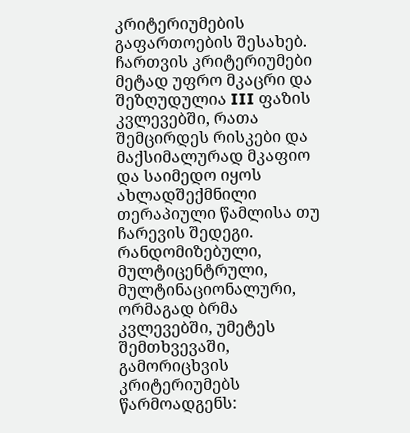კრიტერიუმების გაფართოების შესახებ. ჩართვის კრიტერიუმები მეტად უფრო მკაცრი და შეზღუდულია III ფაზის კვლევებში, რათა შემცირდეს რისკები და მაქსიმალურად მკაფიო და საიმედო იყოს ახლადშექმნილი თერაპიული წამლისა თუ ჩარევის შედეგი.
რანდომიზებული, მულტიცენტრული, მულტინაციონალური, ორმაგად ბრმა კვლევებში, უმეტეს შემთხვევაში, გამორიცხვის კრიტერიუმებს წარმოადგენს: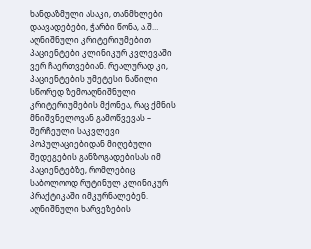ხანდაზმული ასაკი, თანმხლები დაავადებები, ჭარბი წონა, ა.შ… აღნიშნული კრიტერიუმებით პაციენტები კლინიკურ კვლევაში ვერ ჩაერთვებიან. რეალურად კი, პაციენტების უმეტესი ნაწილი სწორედ ზემოაღნიშნული კრიტერიუმების მქონეა, რაც ქმნის მნიშვნელოვან გამოწვევას – შერჩეული საკვლევი პოპულაციებიდან მიღებული შედეგების განზოგადებისას იმ პაციენტებზე, რომლებიც საბოლოოდ რუტინულ კლინიკურ პრაქტიკაში იმკურნალებენ.
აღნიშნული ხარვეზების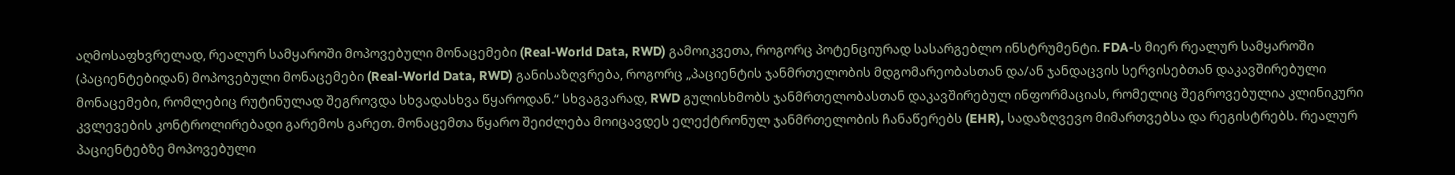აღმოსაფხვრელად, რეალურ სამყაროში მოპოვებული მონაცემები (Real-World Data, RWD) გამოიკვეთა, როგორც პოტენციურად სასარგებლო ინსტრუმენტი. FDA-ს მიერ რეალურ სამყაროში (პაციენტებიდან) მოპოვებული მონაცემები (Real-World Data, RWD) განისაზღვრება, როგორც „პაციენტის ჯანმრთელობის მდგომარეობასთან და/ან ჯანდაცვის სერვისებთან დაკავშირებული მონაცემები, რომლებიც რუტინულად შეგროვდა სხვადასხვა წყაროდან.“ სხვაგვარად, RWD გულისხმობს ჯანმრთელობასთან დაკავშირებულ ინფორმაციას, რომელიც შეგროვებულია კლინიკური კვლევების კონტროლირებადი გარემოს გარეთ. მონაცემთა წყარო შეიძლება მოიცავდეს ელექტრონულ ჯანმრთელობის ჩანაწერებს (EHR), სადაზღვევო მიმართვებსა და რეგისტრებს. რეალურ პაციენტებზე მოპოვებული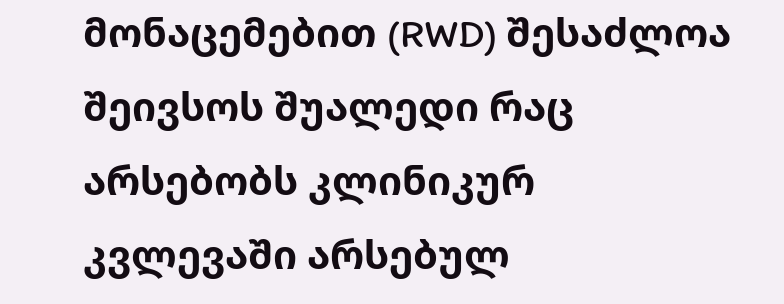მონაცემებით (RWD) შესაძლოა შეივსოს შუალედი რაც არსებობს კლინიკურ კვლევაში არსებულ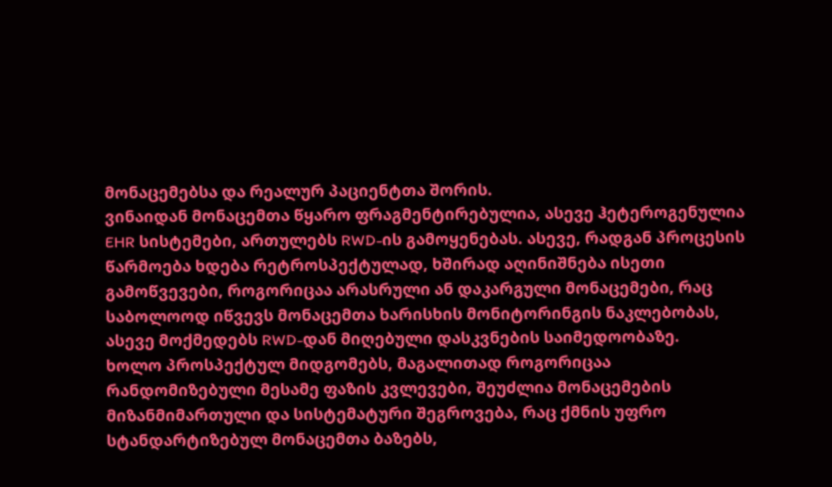მონაცემებსა და რეალურ პაციენტთა შორის.
ვინაიდან მონაცემთა წყარო ფრაგმენტირებულია, ასევე ჰეტეროგენულია EHR სისტემები, ართულებს RWD-ის გამოყენებას. ასევე, რადგან პროცესის წარმოება ხდება რეტროსპექტულად, ხშირად აღინიშნება ისეთი გამოწვევები, როგორიცაა არასრული ან დაკარგული მონაცემები, რაც საბოლოოდ იწვევს მონაცემთა ხარისხის მონიტორინგის ნაკლებობას, ასევე მოქმედებს RWD-დან მიღებული დასკვნების საიმედოობაზე.
ხოლო პროსპექტულ მიდგომებს, მაგალითად როგორიცაა რანდომიზებული მესამე ფაზის კვლევები, შეუძლია მონაცემების მიზანმიმართული და სისტემატური შეგროვება, რაც ქმნის უფრო სტანდარტიზებულ მონაცემთა ბაზებს,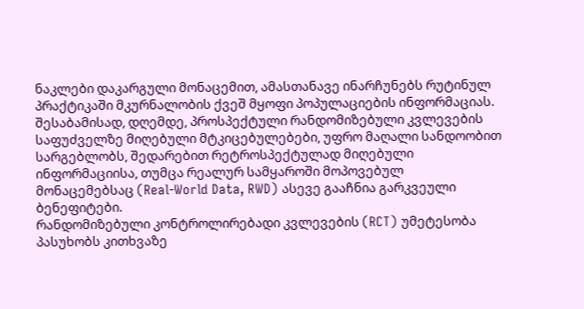ნაკლები დაკარგული მონაცემით, ამასთანავე ინარჩუნებს რუტინულ პრაქტიკაში მკურნალობის ქვეშ მყოფი პოპულაციების ინფორმაციას. შესაბამისად, დღემდე, პროსპექტული რანდომიზებული კვლევების საფუძველზე მიღებული მტკიცებულებები, უფრო მაღალი სანდოობით სარგებლობს, შედარებით რეტროსპექტულად მიღებული ინფორმაციისა, თუმცა რეალურ სამყაროში მოპოვებულ მონაცემებსაც (Real-World Data, RWD) ასევე გააჩნია გარკვეული ბენეფიტები.
რანდომიზებული კონტროლირებადი კვლევების (RCT) უმეტესობა პასუხობს კითხვაზე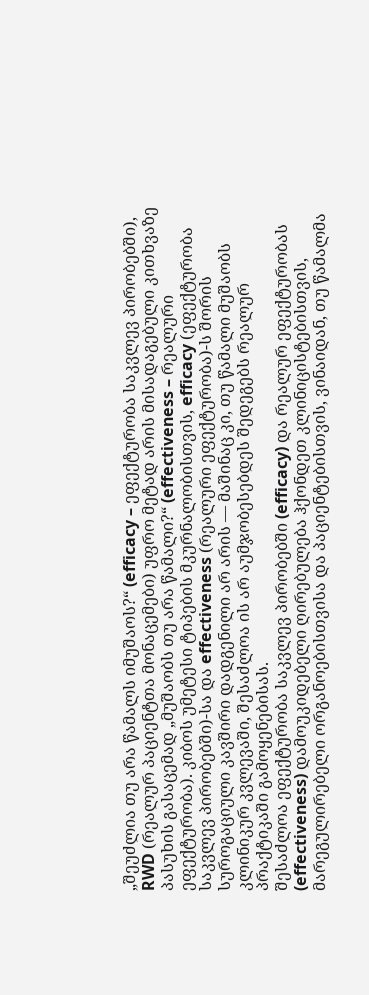„შეუძლია თუ არა წამალს იმუშაოს?“ (efficacy – ეფექტურობა საკვლევ პირობებში), RWD (რეალურ პაციენტთა მონაცემები) უფრო მეტად არის მისადაგებული კითხვაზე პასუხის გასაცემად „მუშაობს თუ არა წამალი?“ (effectiveness – რეალური ეფექტურობა). კიბოს უმეტესი ტიპების მკურნალობისთვის, efficacy (ეფექტურობა საკვლევ პირობებში)-სა და effectiveness (რეალური ეფექტურობა)-ს შორის სუროგაციული კავშირი დადგენილი არ არის — მაშინაც კი, თუ წამალი მუშაობს კლინიკურ კვლევაში, შესაძლოა ის არ აუმჯობესებდეს შედეგებს რეალურ პრაქტიკაში გამოყენებისას.
შესაძლოა ეფექტურობა საკვლევ პირობებში (efficacy) და რეალურ ეფექტურობას (effectiveness) დამოუკიდებელი ღირებულება ჰქონდეთ კლინიცისტებისთვის, მარეგულირებელი ორგანოებისთვისა და პაციენტებისთვის, ვინაიდან, თუ წამალმა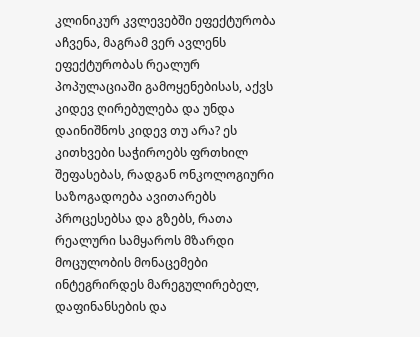კლინიკურ კვლევებში ეფექტურობა აჩვენა, მაგრამ ვერ ავლენს ეფექტურობას რეალურ პოპულაციაში გამოყენებისას, აქვს კიდევ ღირებულება და უნდა დაინიშნოს კიდევ თუ არა? ეს კითხვები საჭიროებს ფრთხილ შეფასებას, რადგან ონკოლოგიური საზოგადოება ავითარებს პროცესებსა და გზებს, რათა რეალური სამყაროს მზარდი მოცულობის მონაცემები ინტეგრირდეს მარეგულირებელ, დაფინანსების და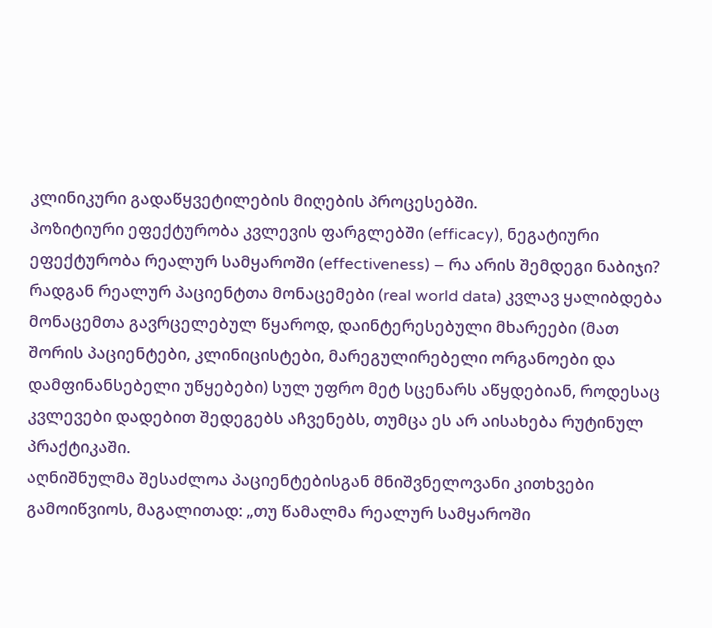კლინიკური გადაწყვეტილების მიღების პროცესებში.
პოზიტიური ეფექტურობა კვლევის ფარგლებში (efficacy), ნეგატიური ეფექტურობა რეალურ სამყაროში (effectiveness) – რა არის შემდეგი ნაბიჯი?
რადგან რეალურ პაციენტთა მონაცემები (real world data) კვლავ ყალიბდება მონაცემთა გავრცელებულ წყაროდ, დაინტერესებული მხარეები (მათ შორის პაციენტები, კლინიცისტები, მარეგულირებელი ორგანოები და დამფინანსებელი უწყებები) სულ უფრო მეტ სცენარს აწყდებიან, როდესაც კვლევები დადებით შედეგებს აჩვენებს, თუმცა ეს არ აისახება რუტინულ პრაქტიკაში.
აღნიშნულმა შესაძლოა პაციენტებისგან მნიშვნელოვანი კითხვები გამოიწვიოს, მაგალითად: „თუ წამალმა რეალურ სამყაროში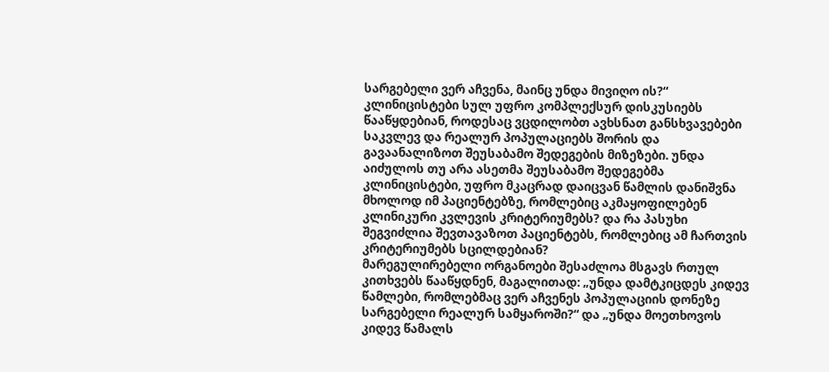სარგებელი ვერ აჩვენა, მაინც უნდა მივიღო ის?“
კლინიცისტები სულ უფრო კომპლექსურ დისკუსიებს წააწყდებიან, როდესაც ვცდილობთ ავხსნათ განსხვავებები საკვლევ და რეალურ პოპულაციებს შორის და გავაანალიზოთ შეუსაბამო შედეგების მიზეზები. უნდა აიძულოს თუ არა ასეთმა შეუსაბამო შედეგებმა კლინიცისტები, უფრო მკაცრად დაიცვან წამლის დანიშვნა მხოლოდ იმ პაციენტებზე, რომლებიც აკმაყოფილებენ კლინიკური კვლევის კრიტერიუმებს? და რა პასუხი შეგვიძლია შევთავაზოთ პაციენტებს, რომლებიც ამ ჩართვის კრიტერიუმებს სცილდებიან?
მარეგულირებელი ორგანოები შესაძლოა მსგავს რთულ კითხვებს წააწყდნენ, მაგალითად: „უნდა დამტკიცდეს კიდევ წამლები, რომლებმაც ვერ აჩვენეს პოპულაციის დონეზე სარგებელი რეალურ სამყაროში?“ და „უნდა მოეთხოვოს კიდევ წამალს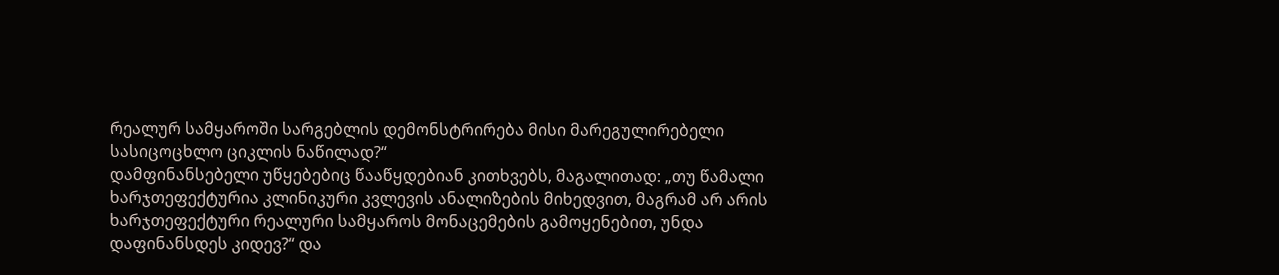რეალურ სამყაროში სარგებლის დემონსტრირება მისი მარეგულირებელი სასიცოცხლო ციკლის ნაწილად?“
დამფინანსებელი უწყებებიც წააწყდებიან კითხვებს, მაგალითად: „თუ წამალი ხარჯთეფექტურია კლინიკური კვლევის ანალიზების მიხედვით, მაგრამ არ არის ხარჯთეფექტური რეალური სამყაროს მონაცემების გამოყენებით, უნდა დაფინანსდეს კიდევ?“ და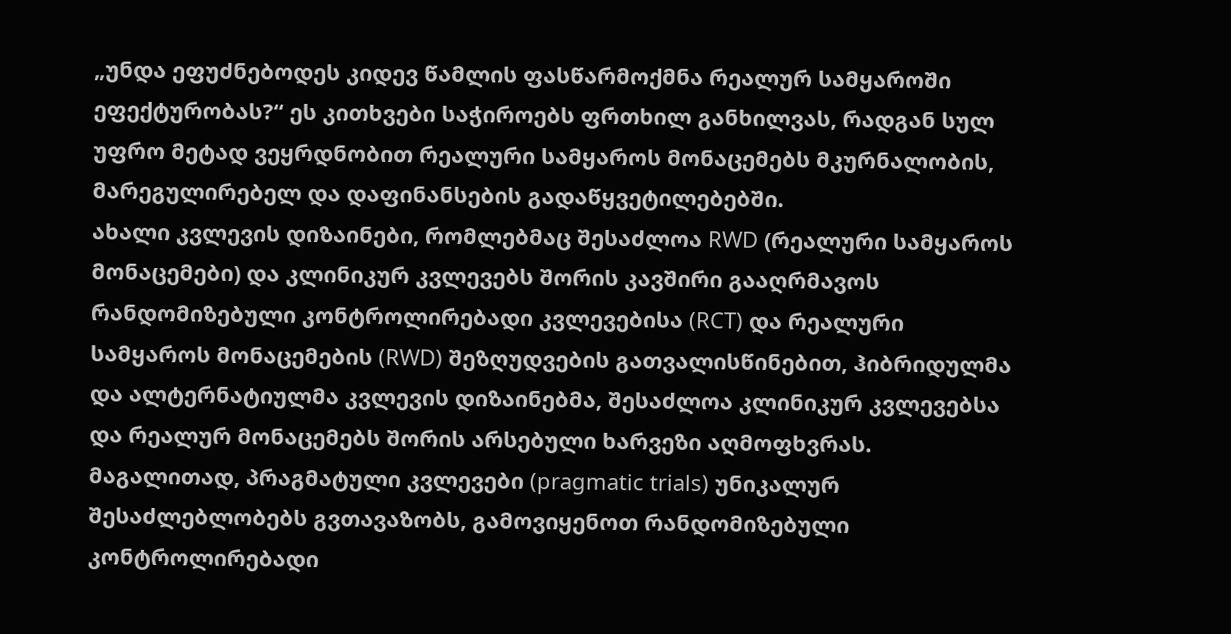„უნდა ეფუძნებოდეს კიდევ წამლის ფასწარმოქმნა რეალურ სამყაროში ეფექტურობას?“ ეს კითხვები საჭიროებს ფრთხილ განხილვას, რადგან სულ უფრო მეტად ვეყრდნობით რეალური სამყაროს მონაცემებს მკურნალობის, მარეგულირებელ და დაფინანსების გადაწყვეტილებებში.
ახალი კვლევის დიზაინები, რომლებმაც შესაძლოა RWD (რეალური სამყაროს მონაცემები) და კლინიკურ კვლევებს შორის კავშირი გააღრმავოს
რანდომიზებული კონტროლირებადი კვლევებისა (RCT) და რეალური სამყაროს მონაცემების (RWD) შეზღუდვების გათვალისწინებით, ჰიბრიდულმა და ალტერნატიულმა კვლევის დიზაინებმა, შესაძლოა კლინიკურ კვლევებსა და რეალურ მონაცემებს შორის არსებული ხარვეზი აღმოფხვრას. მაგალითად, პრაგმატული კვლევები (pragmatic trials) უნიკალურ შესაძლებლობებს გვთავაზობს, გამოვიყენოთ რანდომიზებული კონტროლირებადი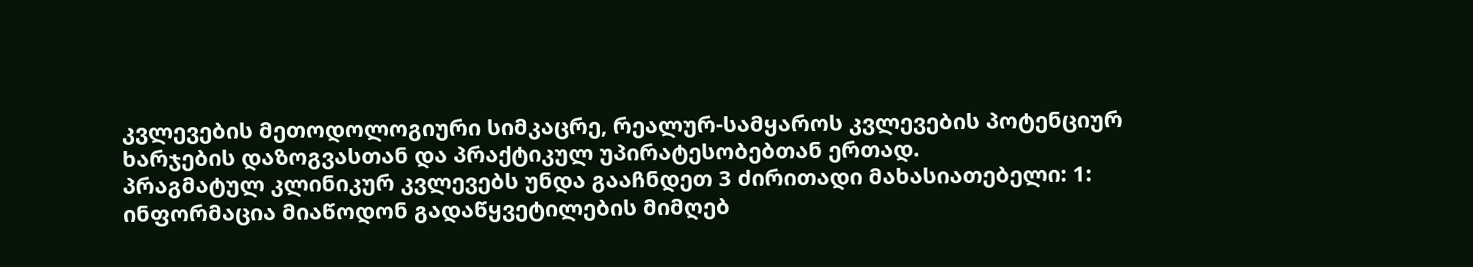კვლევების მეთოდოლოგიური სიმკაცრე, რეალურ-სამყაროს კვლევების პოტენციურ ხარჯების დაზოგვასთან და პრაქტიკულ უპირატესობებთან ერთად.
პრაგმატულ კლინიკურ კვლევებს უნდა გააჩნდეთ 3 ძირითადი მახასიათებელი: 1: ინფორმაცია მიაწოდონ გადაწყვეტილების მიმღებ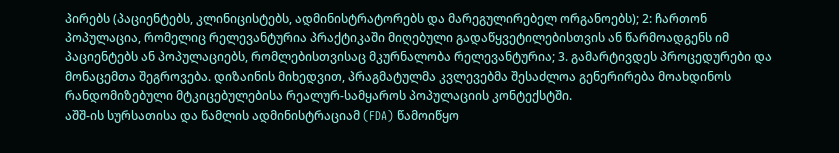პირებს (პაციენტებს, კლინიცისტებს, ადმინისტრატორებს და მარეგულირებელ ორგანოებს); 2: ჩართონ პოპულაცია, რომელიც რელევანტურია პრაქტიკაში მიღებული გადაწყვეტილებისთვის ან წარმოადგენს იმ პაციენტებს ან პოპულაციებს, რომლებისთვისაც მკურნალობა რელევანტურია; 3. გამარტივდეს პროცედურები და მონაცემთა შეგროვება. დიზაინის მიხედვით, პრაგმატულმა კვლევებმა შესაძლოა გენერირება მოახდინოს რანდომიზებული მტკიცებულებისა რეალურ-სამყაროს პოპულაციის კონტექსტში.
აშშ-ის სურსათისა და წამლის ადმინისტრაციამ (FDA) წამოიწყო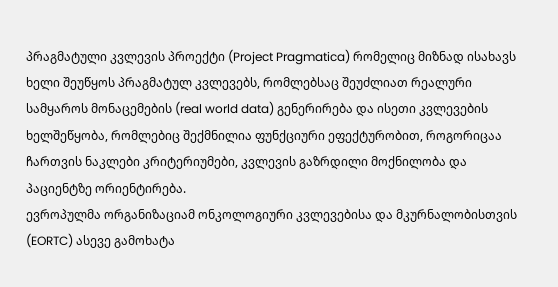პრაგმატული კვლევის პროექტი (Project Pragmatica) რომელიც მიზნად ისახავს ხელი შეუწყოს პრაგმატულ კვლევებს, რომლებსაც შეუძლიათ რეალური სამყაროს მონაცემების (real world data) გენერირება და ისეთი კვლევების ხელშეწყობა, რომლებიც შექმნილია ფუნქციური ეფექტურობით, როგორიცაა ჩართვის ნაკლები კრიტერიუმები, კვლევის გაზრდილი მოქნილობა და პაციენტზე ორიენტირება.
ევროპულმა ორგანიზაციამ ონკოლოგიური კვლევებისა და მკურნალობისთვის (EORTC) ასევე გამოხატა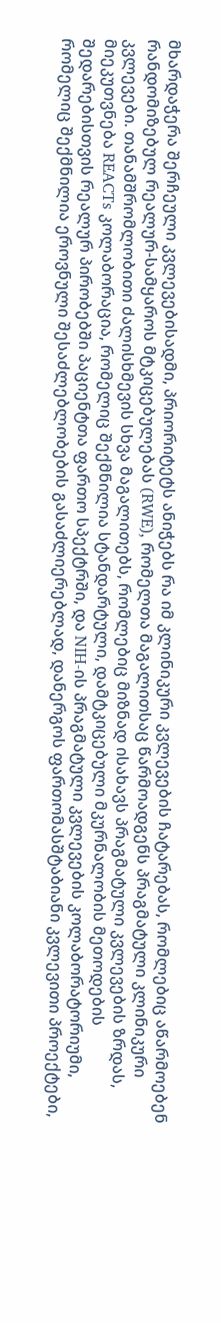მხარდაჭერა შერჩეული კვლევებისადმი, პრიორიტეტს ანიჭებს რა იმ კლინიკური კვლევების ჩატარებას, რომლებიც აწარმოებენ რანდომიზებულ რეალურ-სამყაროს მტკიცებულებას (RWE), რომელთა მაგალითსაც წარმოადგენს პრაგმატული კლინიკური კვლევები. თანამშრომლობითი ძალისხმევის სხვა მაგალითებს, რომლებიც მიზნად ისახავს პრაგმატული კვლევების ზრდას, მიეკუთვნება REACTs კოლაბორაცია, რომელიც შექმნილია სტანდარტული, დამტკიცებული მკურნალობის მეთოდების შედარებისთვის რეალურ პირობებში პაციენტთა ფართო სპექტრში, და NIH-ის პრაგმატული კვლევების კოლაბორატორიუმი, რომელიც შექმნილია ეროვნული შესაძლებლობების გასაძლიერებლად, დანერგოს ფართომასშტაბიანი კვლევითი პროექტები,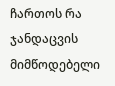ჩართოს რა ჯანდაცვის მიმწოდებელი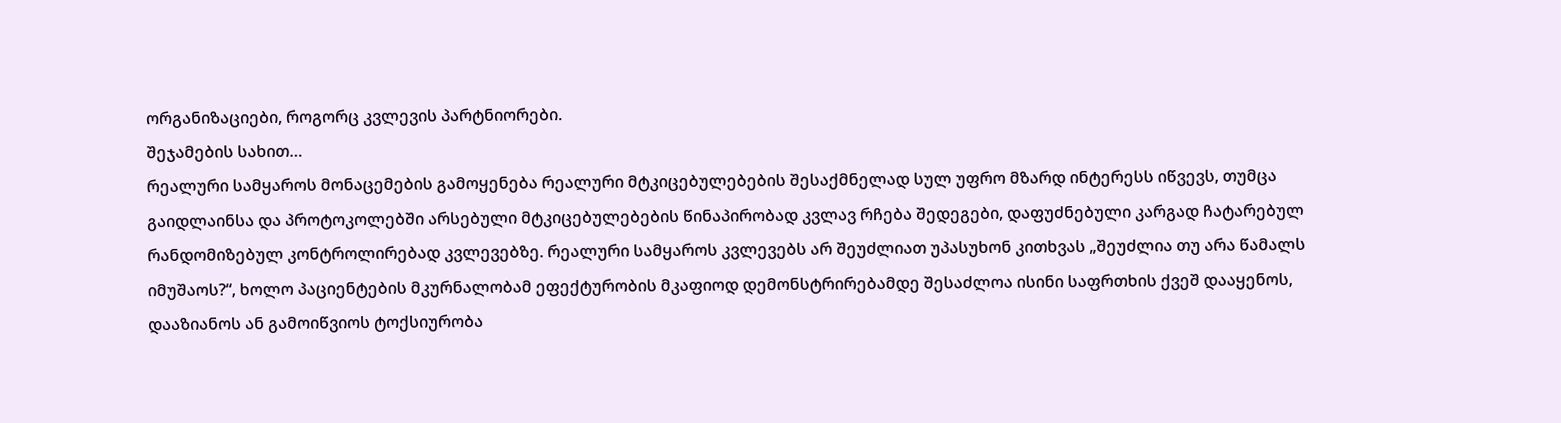ორგანიზაციები, როგორც კვლევის პარტნიორები.
შეჯამების სახით…
რეალური სამყაროს მონაცემების გამოყენება რეალური მტკიცებულებების შესაქმნელად სულ უფრო მზარდ ინტერესს იწვევს, თუმცა გაიდლაინსა და პროტოკოლებში არსებული მტკიცებულებების წინაპირობად კვლავ რჩება შედეგები, დაფუძნებული კარგად ჩატარებულ რანდომიზებულ კონტროლირებად კვლევებზე. რეალური სამყაროს კვლევებს არ შეუძლიათ უპასუხონ კითხვას „შეუძლია თუ არა წამალს იმუშაოს?“, ხოლო პაციენტების მკურნალობამ ეფექტურობის მკაფიოდ დემონსტრირებამდე შესაძლოა ისინი საფრთხის ქვეშ დააყენოს, დააზიანოს ან გამოიწვიოს ტოქსიურობა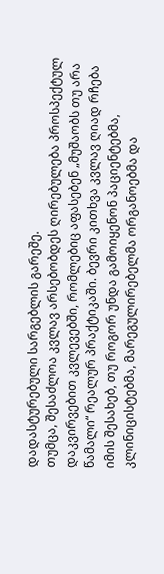დადასტურებული სარგებლის გარეშე.
თუმცა, შესაძლოა კვლავ არსებობდეს ღირებულება პროსპექტულ დაკვირვებით კვლევებში, რომლებიც აფასებენ „მუშაობს თუ არა წამალი“ რეალურ პრაქტიკაში. ბევრი კითხვა კვლავ ღიად რჩება იმის შესახებ, თუ როგორ უნდა გამოიყენონ პაციენტებმა, კლინიცისტებმა, მარეგულირებელმა ორგანოებმა და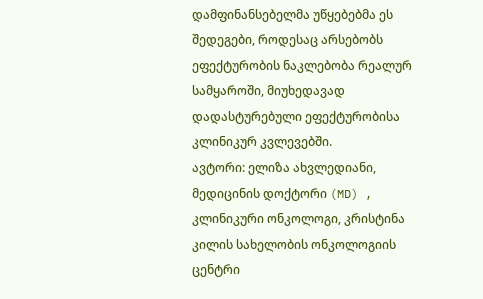დამფინანსებელმა უწყებებმა ეს შედეგები, როდესაც არსებობს ეფექტურობის ნაკლებობა რეალურ სამყაროში, მიუხედავად დადასტურებული ეფექტურობისა კლინიკურ კვლევებში.
ავტორი: ელიზა ახვლედიანი, მედიცინის დოქტორი (MD) , კლინიკური ონკოლოგი, კრისტინა კილის სახელობის ონკოლოგიის ცენტრი